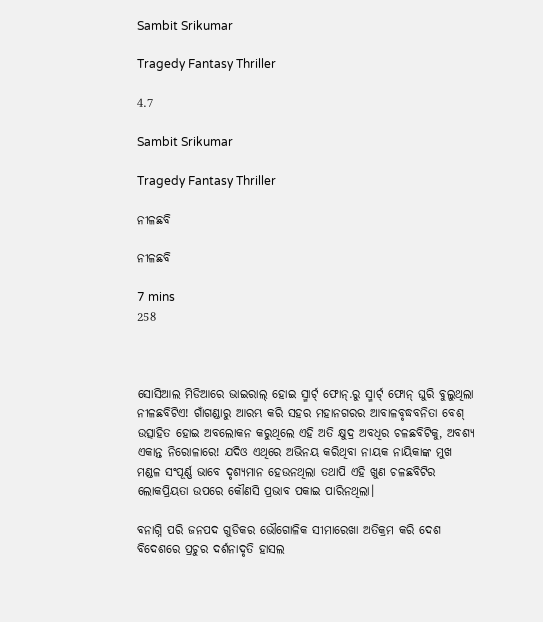Sambit Srikumar

Tragedy Fantasy Thriller

4.7

Sambit Srikumar

Tragedy Fantasy Thriller

ନୀଳଛବି

ନୀଳଛବି

7 mins
258



ସୋସିଆଲ ମିଡିଆରେ ଭାଇରାଲ୍ ହୋଇ ସ୍ମାର୍ଟ୍ ଫୋନ୍.ରୁ ସ୍ମାର୍ଟ୍ ଫୋନ୍ ଘୁରି ବୁଲୁଥିଲା ନୀଳଛବିଟିଏ! ଗାଁଗଣ୍ଡାରୁ ଆରମ୍ଭ କରି ସହର ମହାନଗରର ଆବାଳବୃଦ୍ଧବନିତା ବେଶ୍ ଉତ୍ସାହିତ ହୋଇ ଅବଲୋକନ କରୁଥିଲେ ଏହି ଅତି କ୍ଷୁଦ୍ର ଅବଧିର ଚଳଛବିଟିକୁ, ଅବଶ୍ୟ ଏକାନ୍ତ ନିରୋଳାରେ! ଯଦିଓ ଏଥିରେ ଅଭିନୟ କରିଥିବା ନାୟକ ନାୟିକାଙ୍କ ମୁଖ ମଣ୍ଡଳ ସଂପୂର୍ଣ୍ଣ ଭାବେ ଦୃଶ୍ୟମାନ ହେଉନଥିଲା ତଥାପି ଏହି ଖୁଣ ଚଳଛବିଟିର ଲୋକପ୍ରିୟତା ଉପରେ କୌଣସି ପ୍ରଭାବ ପକାଇ ପାରିନଥିଲା।

ବନାଗ୍ନି ପରି ଜନପଦ ଗୁଡିକର ଭୌଗୋଳିକ ସୀମାରେଖା ଅତିକ୍ରମ କରି ଦେଶ ବିଦେଶରେ ପ୍ରଚୁର ଦର୍ଶନାଦୃତି ହାସଲ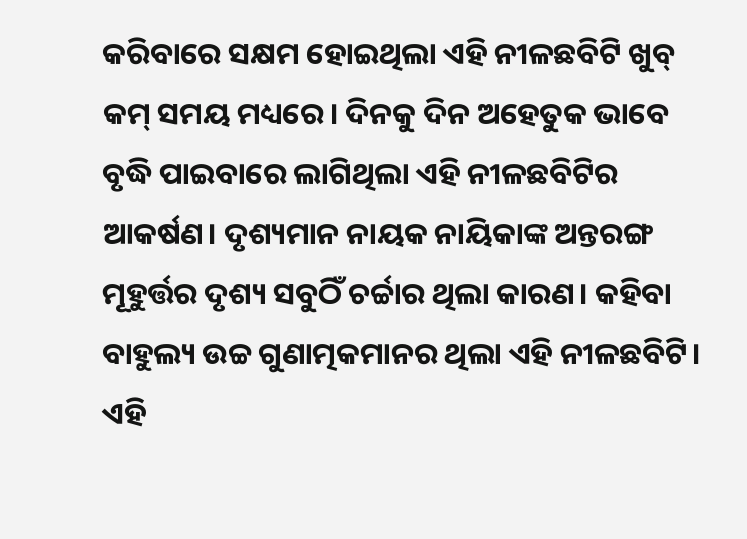କରିବାରେ ସକ୍ଷମ ହୋଇଥିଲା ଏହି ନୀଳଛବିଟି ଖୁବ୍ କମ୍ ସମୟ ମଧ୍ୟରେ। ଦିନକୁ ଦିନ ଅହେତୁକ ଭାବେ ବୃଦ୍ଧି ପାଇବାରେ ଲାଗିଥିଲା ଏହି ନୀଳଛବିଟିର ଆକର୍ଷଣ। ଦୃଶ୍ୟମାନ ନାୟକ ନାୟିକାଙ୍କ ଅନ୍ତରଙ୍ଗ ମୂହୁର୍ତ୍ତର ଦୃଶ୍ୟ ସବୁଠିଁ ଚର୍ଚ୍ଚାର ଥିଲା କାରଣ। କହିବା ବାହୁଲ୍ୟ ଉଚ୍ଚ ଗୁଣାତ୍ମକମାନର ଥିଲା ଏହି ନୀଳଛବିଟି। ଏହି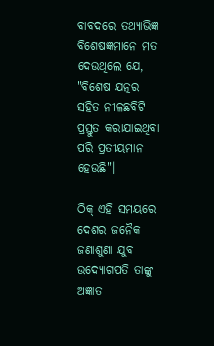ବାବଦରେ ତଥ୍ଯାଭିଜ୍ଞ ବିଶେଷଜ୍ଞମାନେ ମତ ଦେଉଥିଲେ ଯେ, "ବିଶେଷ ଯତ୍ନର ସହିତ ନୀଳଛବିଟି ପ୍ରସ୍ତୁତ କରାଯାଇଥିବା ପରି ପ୍ରତୀୟମାନ ହେଉଛି"।

ଠିକ୍ ଏହି ସମୟରେ ଦେଶର ଜନୈକ ଜଣାଶୁଣା ଯୁବ ଉଦ୍ଯୋଗପତି ତାଙ୍କୁ ଅଜ୍ଞାତ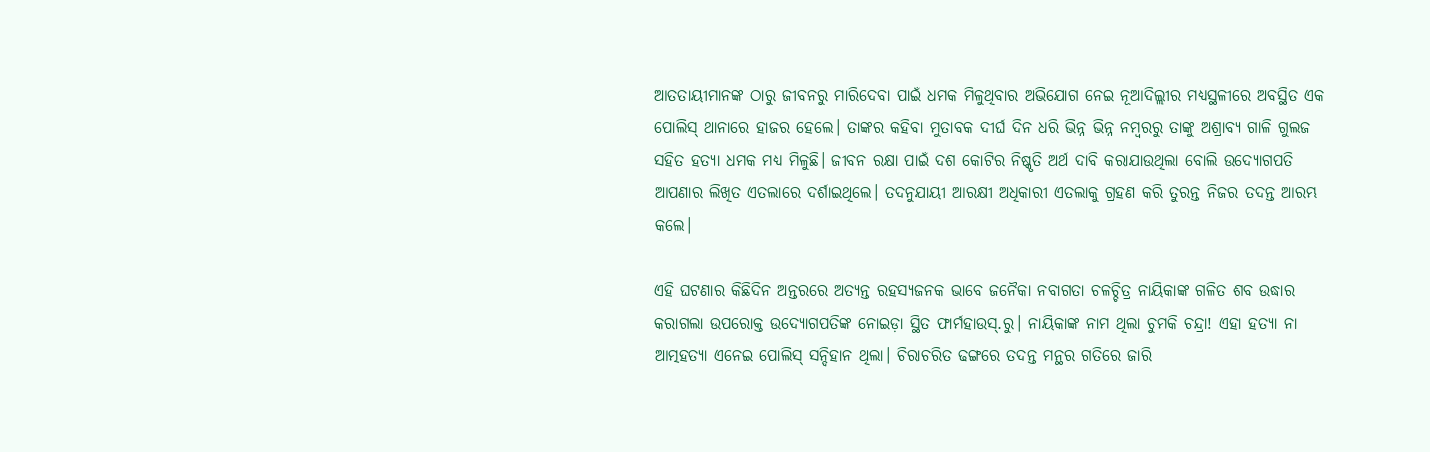ଆତତାୟୀମାନଙ୍କ ଠାରୁ ଜୀବନରୁ ମାରିଦେବା ପାଇଁ ଧମକ ମିଳୁଥିବାର ଅଭିଯୋଗ ନେଇ ନୂଆଦିଲ୍ଲୀର ମଧ୍ଯସ୍ଥଳୀରେ ଅବସ୍ଥିତ ଏକ ପୋଲିସ୍ ଥାନାରେ ହାଜର ହେଲେ। ତାଙ୍କର କହିବା ମୁତାବକ ଦୀର୍ଘ ଦିନ ଧରି ଭିନ୍ନ ଭିନ୍ନ ନମ୍ବରରୁ ତାଙ୍କୁ ଅଶ୍ରାବ୍ଯ ଗାଳି ଗୁଲଜ ସହିତ ହତ୍ଯା ଧମକ ମଧ୍ୟ ମିଳୁଛି। ଜୀବନ ରକ୍ଷା ପାଇଁ ଦଶ କୋଟିର ନିଷ୍କୃତି ଅର୍ଥ ଦାବି କରାଯାଉଥିଲା ବୋଲି ଉଦ୍ଯୋଗପତି ଆପଣାର ଲିଖିତ ଏତଲାରେ ଦର୍ଶାଇଥିଲେ। ତଦନୁଯାୟୀ ଆରକ୍ଷୀ ଅଧିକାରୀ ଏତଲାକୁ ଗ୍ରହଣ କରି ତୁରନ୍ତ ନିଜର ତଦନ୍ତ ଆରମ୍ଭ କଲେ।

ଏହି ଘଟଣାର କିଛିଦିନ ଅନ୍ତରରେ ଅତ୍ୟନ୍ତ ରହସ୍ୟଜନକ ଭାବେ ଜନୈକା ନବାଗତା ଚଳଚ୍ଚିତ୍ର ନାୟିକାଙ୍କ ଗଳିତ ଶବ ଉଦ୍ଧାର କରାଗଲା ଉପରୋକ୍ତ ଉଦ୍ଯୋଗପତିଙ୍କ ନୋଇଡ଼ା ସ୍ଥିତ ଫାର୍ମହାଉସ୍.ରୁ। ନାୟିକାଙ୍କ ନାମ ଥିଲା ଚୁମକି ଚନ୍ଦ୍ରା! ଏହା ହତ୍ଯା ନା ଆତ୍ମହତ୍ୟା ଏନେଇ ପୋଲିସ୍ ସନ୍ଦିହାନ ଥିଲା। ଚିରାଚରିତ ଢଙ୍ଗରେ ତଦନ୍ତ ମନ୍ଥର ଗତିରେ ଜାରି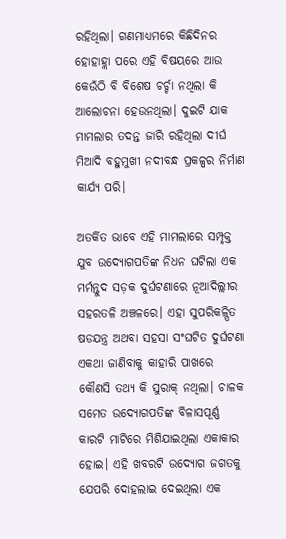ରହିଥିଲା। ଗଣମାଧ୍ୟମରେ କିଛିଦିନର ହୋହାହ୍ଲା ପରେ ଏହି ବିଷୟରେ ଆଉ କେଉଁଠି ବି ବିଶେଷ ଚର୍ଚ୍ଚା ନଥିଲା କି ଆଲୋଚନା ହେଉନଥିଲା। ଦୁଇଟି ଯାକ ମାମଲାର ତଦନ୍ତ ଜାରି ରହିଥିଲା ଦୀର୍ଘ ମିଆଦି ବହୁମୁଖୀ ନଦୀବନ୍ଧ ପ୍ରକଳ୍ପର ନିର୍ମାଣ କାର୍ଯ୍ୟ ପରି।

ଅତର୍କିତ ଭାବେ ଏହି ମାମଲାରେ ସମ୍ପୃକ୍ତ ଯୁବ ଉଦ୍ଯୋଗପତିଙ୍କ ନିଧନ ଘଟିଲା ଏକ ମର୍ମନ୍ତୁଦ ସଡ଼କ ଦୁର୍ଘଟଣାରେ ନୂଆଦିଲ୍ଲୀର ସହରତଳି ଅଞ୍ଚଳରେ। ଏହା ସୁପରିକଳ୍ପିତ ଷଡଯନ୍ତ୍ର ଅଥବା ସହସା ସଂଘଟିତ ଦୁର୍ଘଟଣା ଏକଥା ଜାଣିବାକୁ କାହାରି ପାଖରେ କୌଣସି ତଥ୍ୟ କି ସୁରାକ୍ ନଥିଲା। ଚାଳକ ସମେତ ଉଦ୍ଯୋଗପତିଙ୍କ ବିଳାସପୂର୍ଣ୍ଣ କାରଟି ମାଟିରେ ମିଶିଯାଇଥିଲା ଏକାକାର ହୋଇ। ଏହି ଖବରଟି ଉଦ୍ଯୋଗ ଜଗତକୁ ଯେପରି ଦୋହଲାଇ ଦେଇଥିଲା ଏକ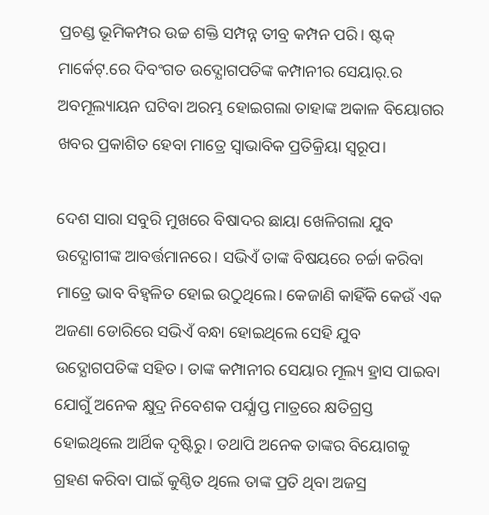ପ୍ରଚଣ୍ଡ ଭୂମିକମ୍ପର ଉଚ୍ଚ ଶକ୍ତି ସମ୍ପନ୍ନ ତୀବ୍ର କମ୍ପନ ପରି। ଷ୍ଟକ୍ ମାର୍କେଟ୍.ରେ ଦିବଂଗତ ଉଦ୍ଯୋଗପତିଙ୍କ କମ୍ପାନୀର ସେୟାର୍.ର ଅବମୂଲ୍ୟାୟନ ଘଟିବା ଅରମ୍ଭ ହୋଇଗଲା ତାହାଙ୍କ ଅକାଳ ବିୟୋଗର ଖବର ପ୍ରକାଶିତ ହେବା ମାତ୍ରେ ସ୍ବାଭାବିକ ପ୍ରତିକ୍ରିୟା ସ୍ବରୂପ।

ଦେଶ ସାରା ସବୁରି ମୁଖରେ ବିଷାଦର ଛାୟା ଖେଳିଗଲା ଯୁବ ଉଦ୍ଯୋଗୀଙ୍କ ଆବର୍ତ୍ତମାନରେ। ସଭିଏଁ ତାଙ୍କ ବିଷୟରେ ଚର୍ଚ୍ଚା କରିବା ମାତ୍ରେ ଭାବ ବିହ୍ୱଳିତ ହୋଇ ଉଠୁଥିଲେ। କେଜାଣି କାହିଁକି କେଉଁ ଏକ ଅଜଣା ଡୋରିରେ ସଭିଏଁ ବନ୍ଧା ହୋଇଥିଲେ ସେହି ଯୁବ ଉଦ୍ଯୋଗପତିଙ୍କ ସହିତ। ତାଙ୍କ କମ୍ପାନୀର ସେୟାର ମୂଲ୍ୟ ହ୍ରାସ ପାଇବା ଯୋଗୁଁ ଅନେକ କ୍ଷୁଦ୍ର ନିବେଶକ ପର୍ଯ୍ଯାପ୍ତ ମାତ୍ରରେ କ୍ଷତିଗ୍ରସ୍ତ ହୋଇଥିଲେ ଆର୍ଥିକ ଦୃଷ୍ଟିରୁ। ତଥାପି ଅନେକ ତାଙ୍କର ବିୟୋଗକୁ ଗ୍ରହଣ କରିବା ପାଇଁ କୁଣ୍ଠିତ ଥିଲେ ତାଙ୍କ ପ୍ରତି ଥିବା ଅଜସ୍ର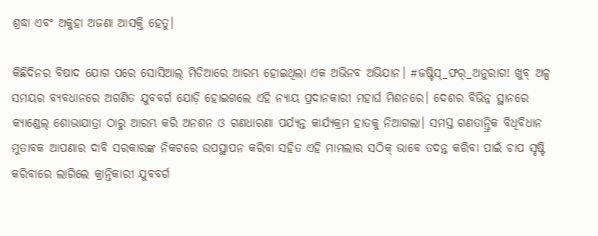ଶ୍ରଦ୍ଧା ଏବଂ ଅକୁହା ଅଜଣା ଆସକ୍ତି ହେତୁ।

କିଛିଦିନର ବିଷାଦ ଯୋଗ ପରେ ସୋସିଆଲ୍ ମିଡିଆରେ ଆରମ୍ଭ ହୋଇଥିଲା ଏକ ଅଭିନବ ଅଭିଯାନ। #ଜଷ୍ଟିସ୍_ଫର୍_ଅନୁରାଗ! ଖୁବ୍ ଅଳ୍ପ ସମୟର ବ୍ୟବଧାନରେ ଅଗଣିତ ଯୁବବର୍ଗ ଯୋଡ଼ି ହୋଇଗଲେ ଏହି ନ୍ଯାୟ ପ୍ରଦାନକାରୀ ମହାର୍ଘ ମିଶନରେ। ଦେଶର ବିଭିନ୍ନ ସ୍ଥାନରେ କ୍ଯାଣ୍ଡେଲ୍ ଶୋଭାଯାତ୍ରା ଠାରୁ ଆରମ୍ଭ କରି ଅନଶନ ଓ ଗଣଧାରଣା ପର୍ଯ୍ୟନ୍ତ କାର୍ଯ୍ୟକ୍ରମ ହାତକୁ ନିଆଗଲା। ସମସ୍ତ ଗଣତାନ୍ତ୍ରିକ ବିଧିବିଧାନ ମୁତାବକ ଆପଣାର ଦାବି ସରକାରଙ୍କ ନିକଟରେ ଉପସ୍ଥାପନ କରିବା ସହିତ ଏହି ମାମଲାର ସଠିକ୍ ଭାବେ ତଦନ୍ତ କରିବା ପାଇଁ ଚାପ ସୃଷ୍ଟି କରିବାରେ ଲାଗିଲେ କ୍ରାନ୍ତିକାରୀ ଯୁବବର୍ଗ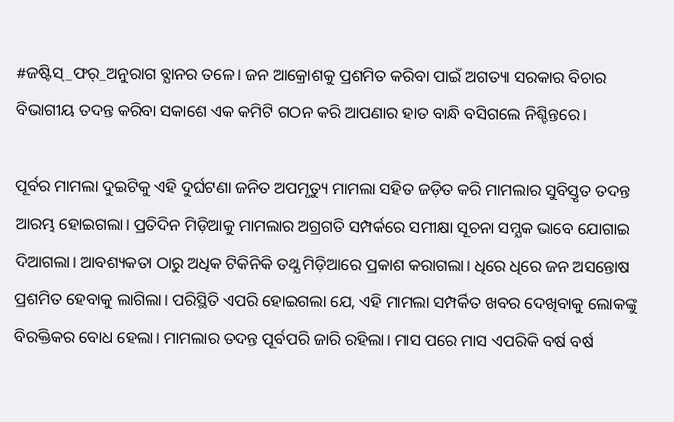#ଜଷ୍ଟିସ୍_ଫର୍_ଅନୁରାଗ ବ୍ଯାନର ତଳେ। ଜନ ଆକ୍ରୋଶକୁ ପ୍ରଶମିତ କରିବା ପାଇଁ ଅଗତ୍ୟା ସରକାର ବିଚାର ବିଭାଗୀୟ ତଦନ୍ତ କରିବା ସକାଶେ ଏକ କମିଟି ଗଠନ କରି ଆପଣାର ହାତ ବାନ୍ଧି ବସିଗଲେ ନିଶ୍ଚିନ୍ତରେ।

ପୂର୍ବର ମାମଲା ଦୁଇଟିକୁ ଏହି ଦୁର୍ଘଟଣା ଜନିତ ଅପମୃତ୍ୟୁ ମାମଲା ସହିତ ଜଡ଼ିତ କରି ମାମଲାର ସୁବିସ୍ତୃତ ତଦନ୍ତ ଆରମ୍ଭ ହୋଇଗଲା। ପ୍ରତିଦିନ ମିଡ଼ିଆକୁ ମାମଲାର ଅଗ୍ରଗତି ସମ୍ପର୍କରେ ସମୀକ୍ଷା ସୂଚନା ସମ୍ଯକ ଭାବେ ଯୋଗାଇ ଦିଆଗଲା। ଆବଶ୍ୟକତା ଠାରୁ ଅଧିକ ଟିକିନିକି ତଥ୍ଯ ମିଡ଼ିଆରେ ପ୍ରକାଶ କରାଗଲା। ଧିରେ ଧିରେ ଜନ ଅସନ୍ତୋଷ ପ୍ରଶମିତ ହେବାକୁ ଲାଗିଲା। ପରିସ୍ଥିତି ଏପରି ହୋଇଗଲା ଯେ, ଏହି ମାମଲା ସମ୍ପର୍କିତ ଖବର ଦେଖିବାକୁ ଲୋକଙ୍କୁ ବିରକ୍ତିକର ବୋଧ ହେଲା। ମାମଲାର ତଦନ୍ତ ପୂର୍ବପରି ଜାରି ରହିଲା। ମାସ ପରେ ମାସ ଏପରିକି ବର୍ଷ ବର୍ଷ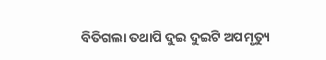ବିତିଗଲା ତଥାପି ଦୁଇ ଦୁଇଟି ଅପମୃତ୍ୟୁ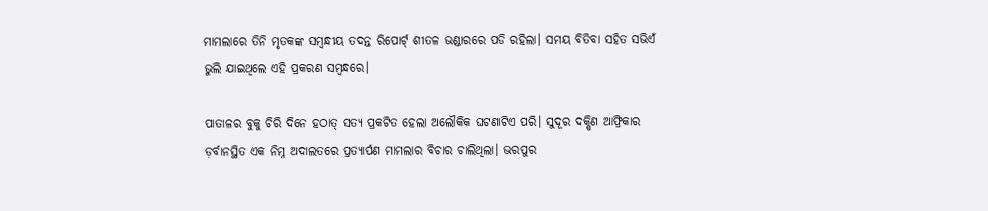ମାମଲାରେ ତିନି ମୃତକଙ୍କ ସମ୍ବନ୍ଧୀୟ ତଦନ୍ତ ରିପୋର୍ଟ୍ ଶୀତଳ ଭଣ୍ଡାରରେ ପଡି ରହିଲା। ସମୟ ବିତିବା ସହିତ ସଭିଏଁ ଭୁଲି ଯାଇଥିଲେ ଏହି ପ୍ରକରଣ ସମ୍ବନ୍ଧରେ।

ପାତାଳର ବୁକୁ ଚିରି ଦିନେ ହଠାତ୍ ସତ୍ଯ ପ୍ରକଟିତ ହେଲା ଅଲୌକିକ ଘଟଣାଟିଏ ପରି। ସୁଦୂର ଦକ୍ଷିଣ ଆଫ୍ରିକାର ଡ଼ର୍ବାନସ୍ଥିତ ଏକ ନିମ୍ନ ଅଦାଲତରେ ପ୍ରତ୍ଯାର୍ପଣ ମାମଲାର ବିଚାର ଚାଲିଥିଲା। ଭରପୁର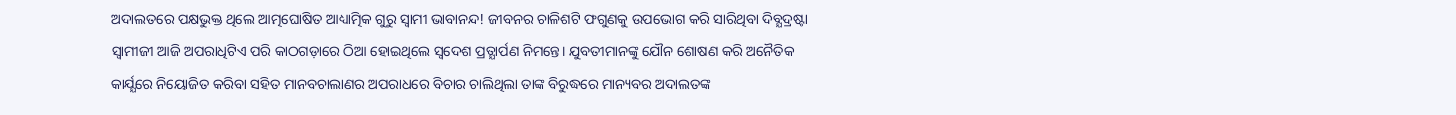ଅଦାଲତରେ ପକ୍ଷଭୁକ୍ତ ଥିଲେ ଆତ୍ମଘୋଷିତ ଆଧ୍ୟାତ୍ମିକ ଗୁରୁ ସ୍ବାମୀ ଭାବାନନ୍ଦ! ଜୀବନର ଚାଳିଶଟି ଫଗୁଣକୁ ଉପଭୋଗ କରି ସାରିଥିବା ଦିବ୍ଯଦ୍ରଷ୍ଟା ସ୍ବାମୀଜୀ ଆଜି ଅପରାଧିଟିଏ ପରି କାଠଗଡ଼ାରେ ଠିଆ ହୋଇଥିଲେ ସ୍ବଦେଶ ପ୍ରତ୍ଯାର୍ପଣ ନିମନ୍ତେ। ଯୁବତୀମାନଙ୍କୁ ଯୌନ ଶୋଷଣ କରି ଅନୈତିକ କାର୍ଯ୍ଯରେ ନିୟୋଜିତ କରିବା ସହିତ ମାନବଚାଲାଣର ଅପରାଧରେ ବିଚାର ଚାଲିଥିଲା ତାଙ୍କ ବିରୁଦ୍ଧରେ ମାନ୍ୟବର ଅଦାଲତଙ୍କ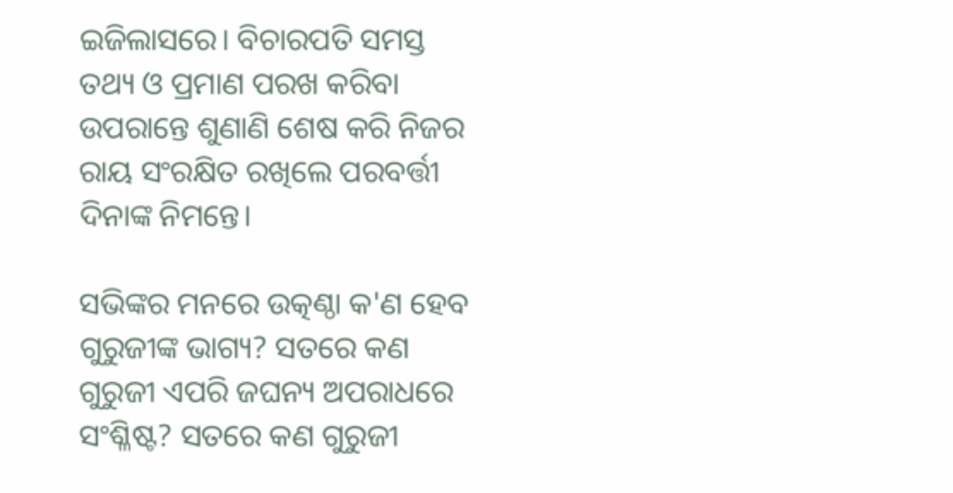ଇଜିଲାସରେ। ବିଚାରପତି ସମସ୍ତ ତଥ୍ୟ ଓ ପ୍ରମାଣ ପରଖ କରିବା ଉପରାନ୍ତେ ଶୁଣାଣି ଶେଷ କରି ନିଜର ରାୟ ସଂରକ୍ଷିତ ରଖିଲେ ପରବର୍ତ୍ତୀ ଦିନାଙ୍କ ନିମନ୍ତେ।

ସଭିଙ୍କର ମନରେ ଉତ୍କଣ୍ଠା କ'ଣ ହେବ ଗୁରୁଜୀଙ୍କ ଭାଗ୍ୟ? ସତରେ କଣ ଗୁରୁଜୀ ଏପରି ଜଘନ୍ୟ ଅପରାଧରେ ସଂଶ୍ଳିଷ୍ଟ? ସତରେ କଣ ଗୁରୁଜୀ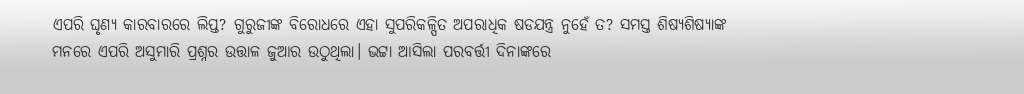ଏପରି ଘୃଣ୍ଯ କାରବାରରେ ଲିପ୍ତ? ଗୁରୁଜୀଙ୍କ ବିରୋଧରେ ଏହା ସୁପରିକଳ୍ପିତ ଅପରାଧିକ ଷଡଯନ୍ତ୍ର ନୁହେଁ ତ? ସମସ୍ତ ଶିଷ୍ଯଶିଷ୍ଯାଙ୍କ ମନରେ ଏପରି ଅସୁମାରି ପ୍ରଶ୍ନର ଉତ୍ତାଳ ଜୁଆର ଉଠୁଥିଲା। ଭଟ୍ଟା ଆସିଲା ପରବର୍ତ୍ତୀ ଦିନାଙ୍କରେ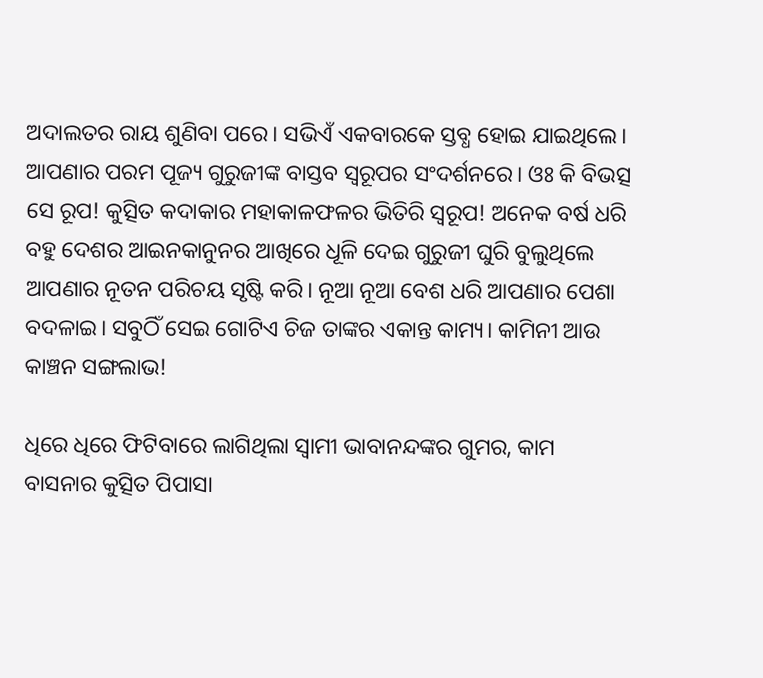ଅଦାଲତର ରାୟ ଶୁଣିବା ପରେ। ସଭିଏଁ ଏକବାରକେ ସ୍ତବ୍ଧ ହୋଇ ଯାଇଥିଲେ। ଆପଣାର ପରମ ପୂଜ୍ୟ ଗୁରୁଜୀଙ୍କ ବାସ୍ତବ ସ୍ବରୂପର ସଂଦର୍ଶନରେ। ଓଃ କି ବିଭତ୍ସ ସେ ରୂପ! କୁତ୍ସିତ କଦାକାର ମହାକାଳଫଳର ଭିତିରି ସ୍ବରୂପ! ଅନେକ ବର୍ଷ ଧରି ବହୁ ଦେଶର ଆଇନକାନୁନର ଆଖିରେ ଧୂଳି ଦେଇ ଗୁରୁଜୀ ଘୁରି ବୁଲୁଥିଲେ ଆପଣାର ନୂତନ ପରିଚୟ ସୃଷ୍ଟି କରି। ନୂଆ ନୂଆ ବେଶ ଧରି ଆପଣାର ପେଶା ବଦଳାଇ। ସବୁଠିଁ ସେଇ ଗୋଟିଏ ଚିଜ ତାଙ୍କର ଏକାନ୍ତ କାମ୍ୟ। କାମିନୀ ଆଉ କାଞ୍ଚନ ସଙ୍ଗଲାଭ!

ଧିରେ ଧିରେ ଫିଟିବାରେ ଲାଗିଥିଲା ସ୍ବାମୀ ଭାବାନନ୍ଦଙ୍କର ଗୁମର, କାମ ବାସନାର କୁତ୍ସିତ ପିପାସା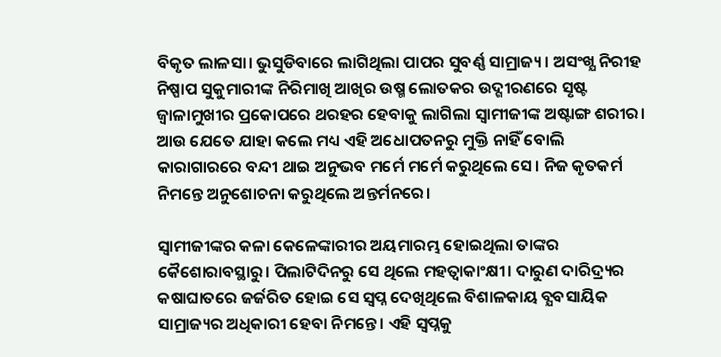ବିକୃତ ଲାଳସା। ଭୁସୁଡିବାରେ ଲାଗିଥିଲା ପାପର ସୁବର୍ଣ୍ଣ ସାମ୍ରାଜ୍ୟ। ଅସଂଖ୍ଯ ନିରୀହ ନିଷ୍ପାପ ସୁକୁମାରୀଙ୍କ ନିରିମାଖି ଆଖିର ଉଷ୍ମ ଲୋତକର ଉଦ୍ଗୀରଣରେ ସୃଷ୍ଟ ଜ୍ୱାଳାମୁଖୀର ପ୍ରକୋପରେ ଥରହର ହେବାକୁ ଲାଗିଲା ସ୍ବାମୀଜୀଙ୍କ ଅଷ୍ଟାଙ୍ଗ ଶରୀର। ଆଉ ଯେତେ ଯାହା କଲେ ମଧ୍ୟ ଏହି ଅଧୋପତନରୁ ମୁକ୍ତି ନାହିଁ ବୋଲି କାରାଗାରରେ ବନ୍ଦୀ ଥାଇ ଅନୁଭବ ମର୍ମେ ମର୍ମେ କରୁଥିଲେ ସେ। ନିଜ କୃତକର୍ମ ନିମନ୍ତେ ଅନୁଶୋଚନା କରୁଥିଲେ ଅନ୍ତର୍ମନରେ।

ସ୍ବାମୀଜୀଙ୍କର କଳା କେଳେଙ୍କାରୀର ଅୟମାରମ୍ଭ ହୋଇଥିଲା ତାଙ୍କର କୈଶୋରାବସ୍ଥାରୁ। ପିଲାଟିଦିନରୁ ସେ ଥିଲେ ମହତ୍ବାକାଂକ୍ଷୀ। ଦାରୁଣ ଦାରିଦ୍ର୍ୟର କଷାଘାତରେ ଜର୍ଜରିତ ହୋଇ ସେ ସ୍ବପ୍ନ ଦେଖିଥିଲେ ବିଶାଳକାୟ ବ୍ଯବସାୟିକ ସାମ୍ରାଜ୍ୟର ଅଧିକାରୀ ହେବା ନିମନ୍ତେ। ଏହି ସ୍ବପ୍ନକୁ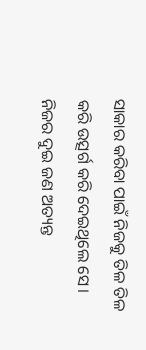ସାକାର କରିବା ପାଇଁ ନିଜକୁ ତିଳ ତିଳ କରି ଉତ୍ସର୍ଗ କରି ଦେଇଥିଲେ ସେ। ନିଜର ଦୁଇ ଜଣ ଅତ୍ୟନ୍ତ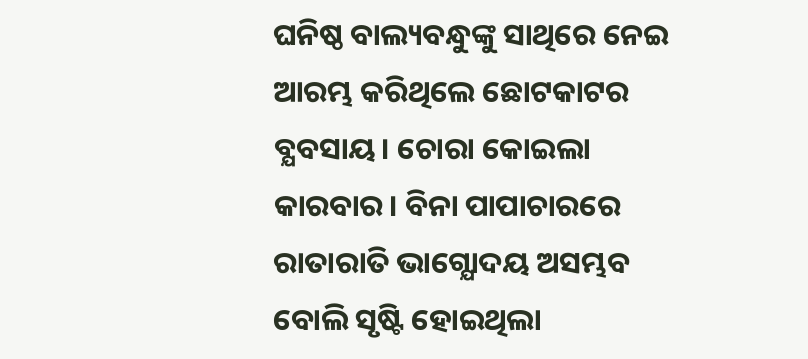ଘନିଷ୍ଠ ବାଲ୍ୟବନ୍ଧୁଙ୍କୁ ସାଥିରେ ନେଇ ଆରମ୍ଭ କରିଥିଲେ ଛୋଟକାଟର ବ୍ଯବସାୟ। ଚୋରା କୋଇଲା କାରବାର। ବିନା ପାପାଚାରରେ ରାତାରାତି ଭାଗ୍ଯୋଦୟ ଅସମ୍ଭବ ବୋଲି ସୃଷ୍ଟି ହୋଇଥିଲା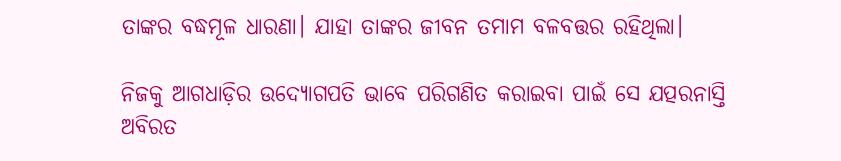ତାଙ୍କର ବଦ୍ଧମୂଳ ଧାରଣା। ଯାହା ତାଙ୍କର ଜୀବନ ତମାମ ବଳବତ୍ତର ରହିଥିଲା।

ନିଜକୁ ଆଗଧାଡ଼ିର ଉଦ୍ଯୋଗପତି ଭାବେ ପରିଗଣିତ କରାଇବା ପାଇଁ ସେ ଯତ୍ପରନାସ୍ତି ଅବିରତ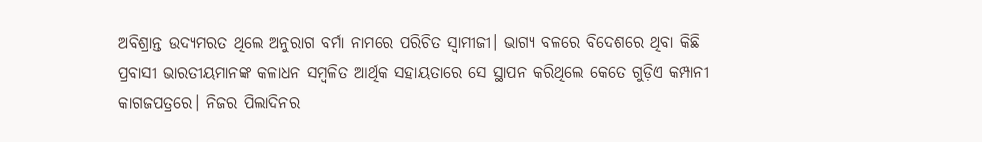ଅବିଶ୍ରାନ୍ତ ଉଦ୍ଯମରତ ଥିଲେ ଅନୁରାଗ ବର୍ମା ନାମରେ ପରିଚିତ ସ୍ବାମୀଜୀ। ଭାଗ୍ୟ ବଳରେ ବିଦେଶରେ ଥିବା କିଛି ପ୍ରବାସୀ ଭାରତୀୟମାନଙ୍କ କଳାଧନ ସମ୍ବଳିତ ଆର୍ଥିକ ସହାୟତାରେ ସେ ସ୍ଥାପନ କରିଥିଲେ କେତେ ଗୁଡ଼ିଏ କମ୍ପାନୀ କାଗଜପତ୍ରରେ। ନିଜର ପିଲାଦିନର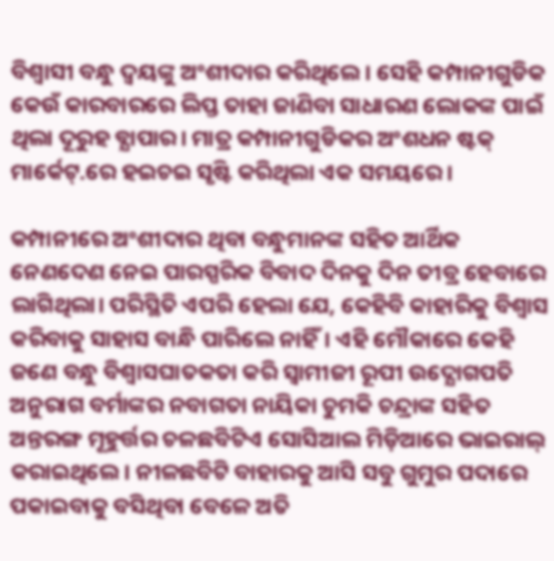ବିଶ୍ବାସୀ ବନ୍ଧୁ ଦ୍ୱୟଙ୍କୁ ଅଂଶୀଦାର କରିଥିଲେ। ସେହି କମ୍ପାନୀଗୁଡିକ କେଉଁ କାରବାରରେ ଲିପ୍ତ ତାହା ଜାଣିବା ସାଧାରଣ ଲୋକଙ୍କ ପାଇଁ ଥିଲା ଦୂରୁହ ବ୍ଯାପାର। ମାତ୍ର କମ୍ପାନୀଗୁଡିକର ଅଂଶଧନ ଷ୍ଟକ୍ ମାର୍କେଟ୍.ରେ ହଇଚଇ ସୃଷ୍ଟି କରିଥିଲା ଏକ ସମୟରେ।

କମ୍ପାନୀରେ ଅଂଶୀଦାର ଥିବା ବନ୍ଧୁମାନଙ୍କ ସହିତ ଆର୍ଥିକ ନେଣଦେଣ ନେଇ ପାରସ୍ପରିକ ବିବାଦ ଦିନକୁ ଦିନ ତୀବ୍ର ହେବାରେ ଲାଗିଥିଲା। ପରିସ୍ଥିତି ଏପରି ହେଲା ଯେ, କେହିବି କାହାରିକୁ ବିଶ୍ବାସ କରିବାକୁ ସାହାସ ବାନ୍ଧି ପାରିଲେ ନାହିଁ। ଏହି ମୌକାରେ କେହି ଜଣେ ବନ୍ଧୁ ବିଶ୍ବାସଘାତକତା କରି ସ୍ବାମୀଜୀ ରୂପୀ ଉଦ୍ଯୋଗପତି ଅନୁରାଗ ବର୍ମାଙ୍କର ନବାଗତା ନାୟିକା ଚୁମକି ଚନ୍ଦ୍ରାଙ୍କ ସହିତ ଅନ୍ତରଙ୍ଗ ମୂହୁର୍ତ୍ତର ଚଳଛବିଟିଏ ସୋସିଆଲ ମିଡ଼ିଆରେ ଭାଇରାଲ୍ କରାଇଥିଲେ। ନୀଳଛବିଟି ବାହାରକୁ ଆସି ସବୁ ଗୁମୁର ପଦାରେ ପକାଇବାକୁ ବସିଥିବା ବେଳେ ଅତି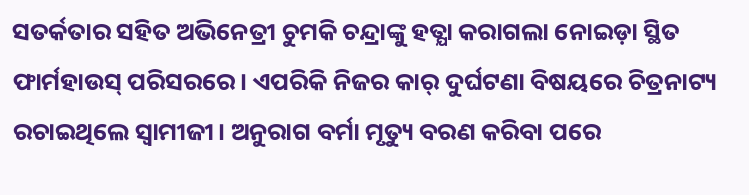ସତର୍କତାର ସହିତ ଅଭିନେତ୍ରୀ ଚୁମକି ଚନ୍ଦ୍ରାଙ୍କୁ ହତ୍ଯା କରାଗଲା ନୋଇଡ଼ା ସ୍ଥିତ ଫାର୍ମହାଉସ୍ ପରିସରରେ। ଏପରିକି ନିଜର କାର୍ ଦୁର୍ଘଟଣା ବିଷୟରେ ଚିତ୍ରନାଟ୍ୟ ରଚାଇଥିଲେ ସ୍ବାମୀଜୀ। ଅନୁରାଗ ବର୍ମା ମୃତ୍ୟୁ ବରଣ କରିବା ପରେ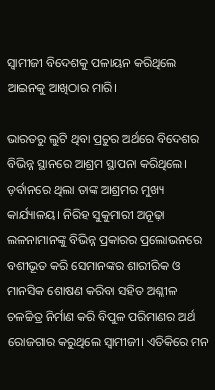ସ୍ବାମୀଜୀ ବିଦେଶକୁ ପଳାୟନ କରିଥିଲେ ଆଇନକୁ ଆଖିଠାର ମାରି।

ଭାରତରୁ ଲୁଟି ଥିବା ପ୍ରଚୁର ଅର୍ଥରେ ବିଦେଶର ବିଭିନ୍ନ ସ୍ଥାନରେ ଆଶ୍ରମ ସ୍ଥାପନା କରିଥିଲେ। ଡ଼ର୍ବାନରେ ଥିଲା ତାଙ୍କ ଆଶ୍ରମର ମୁଖ୍ୟ କାର୍ଯ୍ୟାଳୟ। ନିରିହ ସୁକୁମାରୀ ଅନୂଢ଼ା ଲଳନାମାନଙ୍କୁ ବିଭିନ୍ନ ପ୍ରକାରର ପ୍ରଲୋଭନରେ ବଶୀଭୂତ କରି ସେମାନଙ୍କର ଶାରୀରିକ ଓ ମାନସିକ ଶୋଷଣ କରିବା ସହିତ ଅଶ୍ଳୀଳ ଚଳଚ୍ଚିତ୍ର ନିର୍ମାଣ କରି ବିପୁଳ ପରିମାଣର ଅର୍ଥ ରୋଜଗାର କରୁଥିଲେ ସ୍ବାମୀଜୀ। ଏତିକିରେ ମନ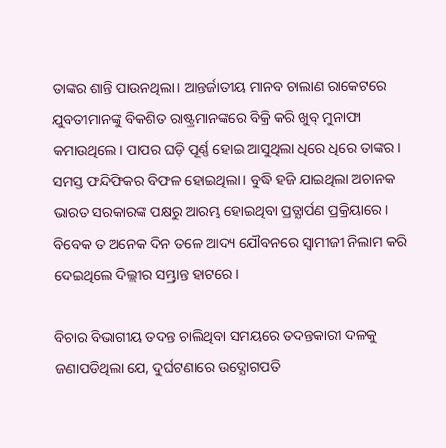ତାଙ୍କର ଶାନ୍ତି ପାଉନଥିଲା। ଆନ୍ତର୍ଜାତୀୟ ମାନବ ଚାଲାଣ ରାକେଟରେ ଯୁବତୀମାନଙ୍କୁ ବିକଶିତ ରାଷ୍ଟ୍ରମାନଙ୍କରେ ବିକ୍ରି କରି ଖୁବ୍ ମୁନାଫା କମାଉଥିଲେ। ପାପର ଘଡ଼ି ପୂର୍ଣ୍ଣ ହୋଇ ଆସୁଥିଲା ଧିରେ ଧିରେ ତାଙ୍କର। ସମସ୍ତ ଫନ୍ଦିଫିକର ବିଫଳ ହୋଇଥିଲା। ବୁଦ୍ଧି ହଜି ଯାଇଥିଲା ଅଚାନକ ଭାରତ ସରକାରଙ୍କ ପକ୍ଷରୁ ଆରମ୍ଭ ହୋଇଥିବା ପ୍ରତ୍ଯାର୍ପଣ ପ୍ରକ୍ରିୟାରେ। ବିବେକ ତ ଅନେକ ଦିନ ତଳେ ଆଦ୍ୟ ଯୌବନରେ ସ୍ବାମୀଜୀ ନିଲାମ କରି ଦେଇଥିଲେ ଦିଲ୍ଲୀର ସମ୍ଭ୍ରାନ୍ତ ହାଟରେ।

ବିଚାର ବିଭାଗୀୟ ତଦନ୍ତ ଚାଲିଥିବା ସମୟରେ ତଦନ୍ତକାରୀ ଦଳକୁ ଜଣାପଡିଥିଲା ଯେ, ଦୁର୍ଘଟଣାରେ ଉଦ୍ଯୋଗପତି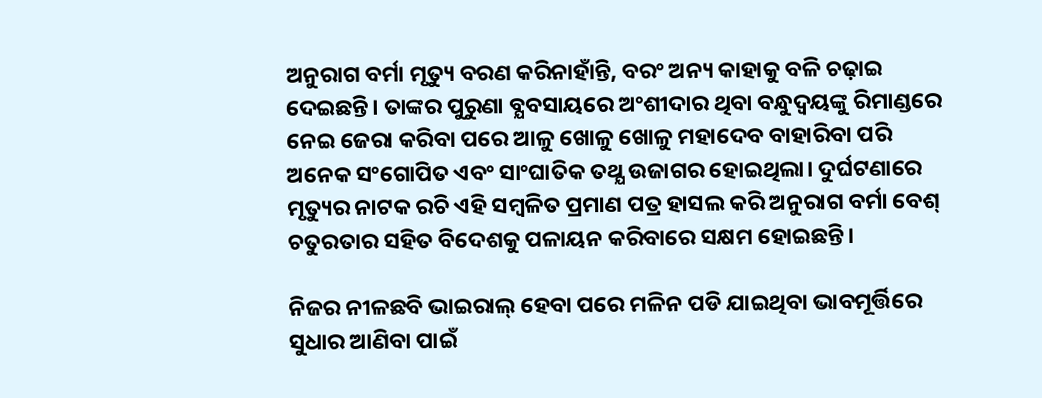ଅନୁରାଗ ବର୍ମା ମୃତ୍ୟୁ ବରଣ କରିନାହାଁନ୍ତି, ବରଂ ଅନ୍ୟ କାହାକୁ ବଳି ଚଢ଼ାଇ ଦେଇଛନ୍ତି। ତାଙ୍କର ପୁରୁଣା ବ୍ଯବସାୟରେ ଅଂଶୀଦାର ଥିବା ବନ୍ଧୁଦ୍ବୟଙ୍କୁ ରିମାଣ୍ଡରେ ନେଇ ଜେରା କରିବା ପରେ ଆଳୁ ଖୋଳୁ ଖୋଳୁ ମହାଦେବ ବାହାରିବା ପରି ଅନେକ ସଂଗୋପିତ ଏବଂ ସାଂଘାତିକ ତଥ୍ଯ ଉଜାଗର ହୋଇଥିଲା। ଦୁର୍ଘଟଣାରେ ମୃତ୍ୟୁର ନାଟକ ରଚି ଏହି ସମ୍ବଳିତ ପ୍ରମାଣ ପତ୍ର ହାସଲ କରି ଅନୁରାଗ ବର୍ମା ବେଶ୍ ଚତୁରତାର ସହିତ ବିଦେଶକୁ ପଳାୟନ କରିବାରେ ସକ୍ଷମ ହୋଇଛନ୍ତି।

ନିଜର ନୀଳଛବି ଭାଇରାଲ୍ ହେବା ପରେ ମଳିନ ପଡି ଯାଇଥିବା ଭାବମୂର୍ତ୍ତିରେ ସୁଧାର ଆଣିବା ପାଇଁ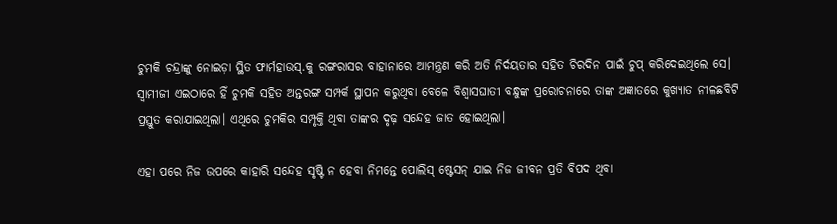ଚୁମକି ଚନ୍ଦ୍ରାଙ୍କୁ ନୋଇଡ଼ା ସ୍ଥିତ ଫାର୍ମହାଉସ୍.କୁ ରଙ୍ଗରାସର ବାହାନାରେ ଆମନ୍ତ୍ରଣ କରି ଅତି ନିର୍ଦୟତାର ସହିତ ଚିରଦିନ ପାଇଁ ଚୁପ୍ କରିଦେଇଥିଲେ ସେ। ସ୍ବାମୀଜୀ ଏଇଠାରେ ହିଁ ଚୁମକି ସହିତ ଅନ୍ତରଙ୍ଗ ସମ୍ପର୍କ ସ୍ଥାପନ କରୁଥିବା ବେଳେ ବିଶ୍ବାସଘାତୀ ବନ୍ଧୁଙ୍କ ପ୍ରରୋଚନାରେ ତାଙ୍କ ଅଜ୍ଞାତରେ କୁଖ୍ୟାତ ନୀଳଛବିଟି ପ୍ରସ୍ତୁତ କରାଯାଇଥିଲା। ଏଥିରେ ଚୁମକିର ସମ୍ପୃକ୍ତି ଥିବା ତାଙ୍କର ଦୃଢ଼ ସନ୍ଦେହ ଜାତ ହୋଇଥିଲା।

ଏହା ପରେ ନିଜ ଉପରେ କାହାରି ସନ୍ଦେହ ସୃଷ୍ଟି ନ ହେବା ନିମନ୍ତେ ପୋଲିସ୍ ଷ୍ଟେସନ୍ ଯାଇ ନିଜ ଜୀବନ ପ୍ରତି ବିପଦ ଥିବା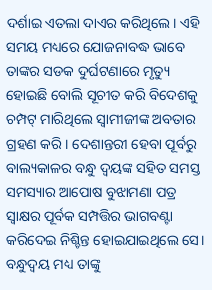ଦର୍ଶାଇ ଏତଲା ଦାଏର କରିଥିଲେ। ଏହି ସମୟ ମଧ୍ୟରେ ଯୋଜନାବଦ୍ଧ ଭାବେ ତାଙ୍କର ସଡକ ଦୁର୍ଘଟଣାରେ ମୃତ୍ୟୁ ହୋଇଛି ବୋଲି ସୂଚୀତ କରି ବିଦେଶକୁ ଚମ୍ପଟ୍ ମାରିଥିଲେ ସ୍ବାମୀଜୀଙ୍କ ଅବତାର ଗ୍ରହଣ କରି। ଦେଶାନ୍ତରୀ ହେବା ପୂର୍ବରୁ ବାଲ୍ୟକାଳର ବନ୍ଧୁ ଦ୍ୱୟଙ୍କ ସହିତ ସମସ୍ତ ସମସ୍ୟାର ଆପୋଷ ବୁଝାମଣା ପତ୍ର ସ୍ଵାକ୍ଷର ପୂର୍ବକ ସମ୍ପତ୍ତିର ଭାଗବଣ୍ଟା କରିଦେଇ ନିଶ୍ଚିନ୍ତ ହୋଇଯାଇଥିଲେ ସେ। ବନ୍ଧୁଦ୍ବୟ ମଧ୍ୟ ତାଙ୍କୁ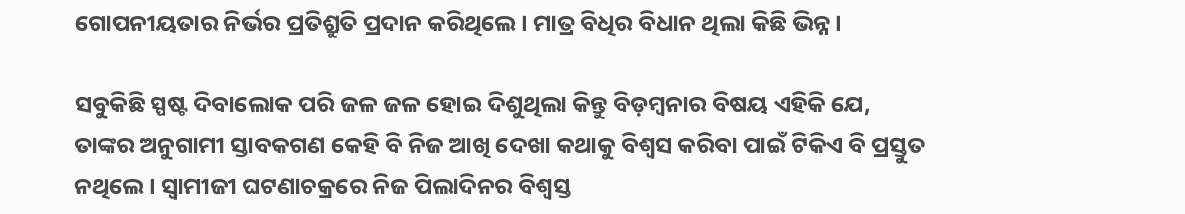ଗୋପନୀୟତାର ନିର୍ଭର ପ୍ରତିଶ୍ରୁତି ପ୍ରଦାନ କରିଥିଲେ। ମାତ୍ର ବିଧିର ବିଧାନ ଥିଲା କିଛି ଭିନ୍ନ।

ସବୁକିଛି ସ୍ପଷ୍ଟ ଦିବାଲୋକ ପରି ଜଳ ଜଳ ହୋଇ ଦିଶୁଥିଲା କିନ୍ତୁ ବିଡ଼ମ୍ବନାର ବିଷୟ ଏହିକି ଯେ, ତାଙ୍କର ଅନୁଗାମୀ ସ୍ତାବକଗଣ କେହି ବି ନିଜ ଆଖି ଦେଖା କଥାକୁ ବିଶ୍ୱସ କରିବା ପାଇଁ ଟିକିଏ ବି ପ୍ରସ୍ତୁତ ନଥିଲେ। ସ୍ବାମୀଜୀ ଘଟଣାଚକ୍ରରେ ନିଜ ପିଲାଦିନର ବିଶ୍ବସ୍ତ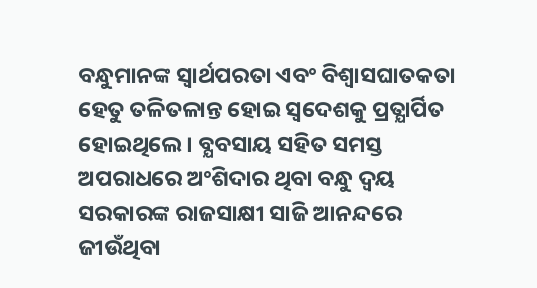ବନ୍ଧୁମାନଙ୍କ ସ୍ବାର୍ଥପରତା ଏବଂ ବିଶ୍ବାସଘାତକତା ହେତୁ ତଳିତଳାନ୍ତ ହୋଇ ସ୍ବଦେଶକୁ ପ୍ରତ୍ଯାର୍ପିତ ହୋଇଥିଲେ। ବ୍ଯବସାୟ ସହିତ ସମସ୍ତ ଅପରାଧରେ ଅଂଶିଦାର ଥିବା ବନ୍ଧୁ ଦ୍ବୟ ସରକାରଙ୍କ ରାଜସାକ୍ଷୀ ସାଜି ଆନନ୍ଦରେ ଜୀଉଁଥିବା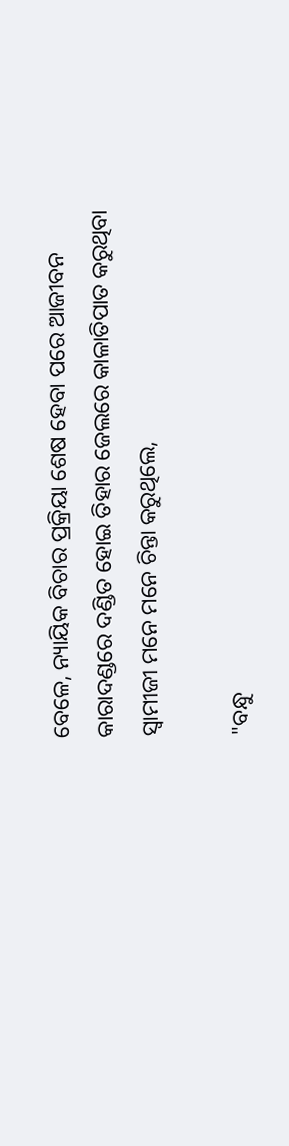ବେଳେ, ନ୍ୟାୟିକ ବିଚାର ପ୍ରକ୍ରିୟା ଶେଷ ହେବା ପରେ ଆଜୀବନ କାରାଦଣ୍ଡରେ ଦଣ୍ଡିତ ହୋଇ ତିହାର ଜେଲରେ କାଳାତିପାତ କରୁଥିବା ସ୍ବାମୀଜୀ ମନେ ମନେ ଚିନ୍ତା କରୁଥିଲେ,

"ବନ୍ଧୁ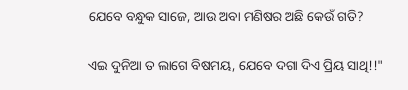ଯେବେ ବନ୍ଧୁକ ସାଜେ, ଆଉ ଅବା ମଣିଷର ଅଛି କେଉଁ ଗତି?

ଏଇ ଦୁନିଆ ତ ଲାଗେ ବିଷମୟ, ଯେବେ ଦଗା ଦିଏ ପ୍ରିୟ ସାଥି!!"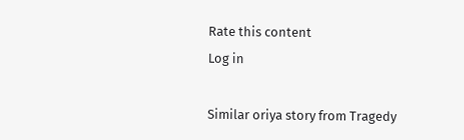Rate this content
Log in

Similar oriya story from Tragedy